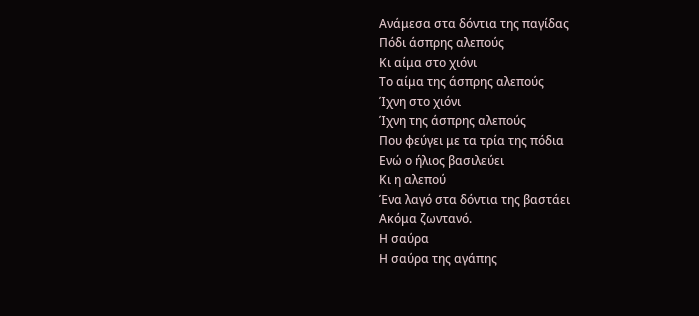Ανάμεσα στα δόντια της παγίδας
Πόδι άσπρης αλεπούς
Κι αίμα στο χιόνι
Το αίμα της άσπρης αλεπούς
Ίχνη στο χιόνι
Ίχνη της άσπρης αλεπούς
Που φεύγει με τα τρία της πόδια
Ενώ ο ήλιος βασιλεύει
Κι η αλεπού
Ένα λαγό στα δόντια της βαστάει
Ακόμα ζωντανό.
Η σαύρα
Η σαύρα της αγάπης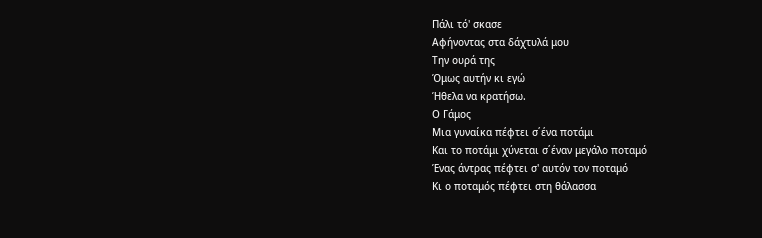Πάλι τό' σκασε
Αφήνοντας στα δάχτυλά μου
Την ουρά της
Όμως αυτήν κι εγώ
Ήθελα να κρατήσω.
Ο Γάμος
Μια γυναίκα πέφτει σ΄ένα ποτάμι
Και το ποτάμι χύνεται σ΄έναν μεγάλο ποταμό
Ένας άντρας πέφτει σ' αυτόν τον ποταμό
Κι ο ποταμός πέφτει στη θάλασσα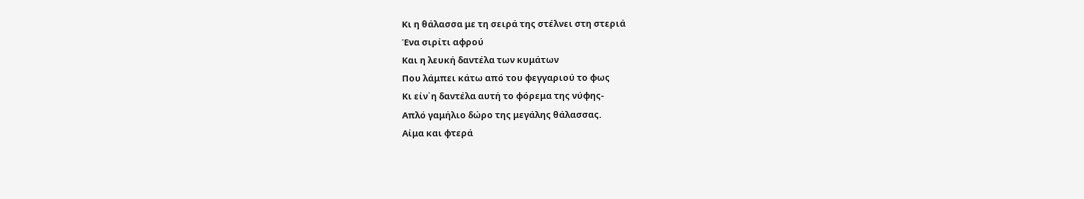Κι η θάλασσα με τη σειρά της στέλνει στη στεριά
Ένα σιρίτι αφρού
Και η λευκή δαντέλα των κυμάτων
Που λάμπει κάτω από του φεγγαριού το φως
Κι είν΄η δαντέλα αυτή το φόρεμα της νύφης-
Απλό γαμήλιο δώρο της μεγάλης θάλασσας.
Αίμα και φτερά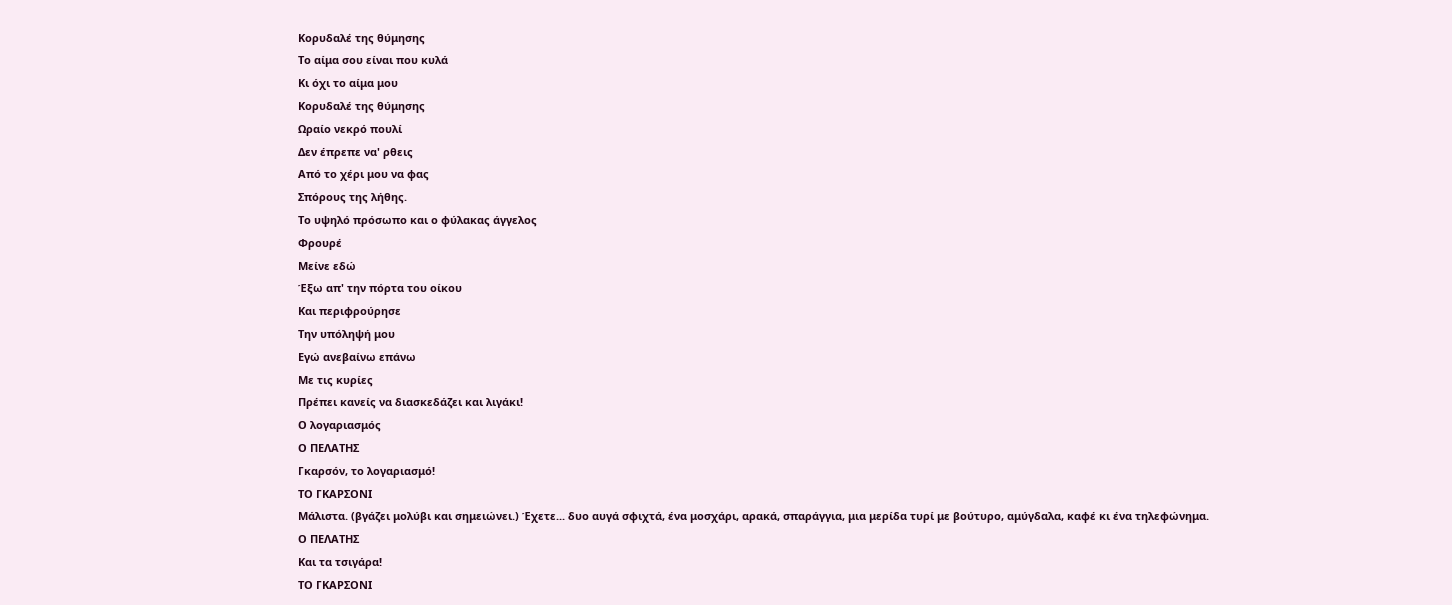Κορυδαλέ της θύμησης
Το αίμα σου είναι που κυλά
Κι όχι το αίμα μου
Κορυδαλέ της θύμησης
Ωραίο νεκρό πουλί
Δεν έπρεπε να' ρθεις
Από το χέρι μου να φας
Σπόρους της λήθης.
Το υψηλό πρόσωπο και ο φύλακας άγγελος
Φρουρέ
Μείνε εδώ
Έξω απ' την πόρτα του οίκου
Και περιφρούρησε
Την υπόληψή μου
Εγώ ανεβαίνω επάνω
Με τις κυρίες
Πρέπει κανείς να διασκεδάζει και λιγάκι!
Ο λογαριασμός
Ο ΠΕΛΑΤΗΣ
Γκαρσόν, το λογαριασμό!
ΤΟ ΓΚΑΡΣΟΝΙ
Μάλιστα. (βγάζει μολύβι και σημειώνει.) Έχετε... δυο αυγά σφιχτά, ένα μοσχάρι, αρακά, σπαράγγια, μια μερίδα τυρί με βούτυρο, αμύγδαλα, καφέ κι ένα τηλεφώνημα.
Ο ΠΕΛΑΤΗΣ
Και τα τσιγάρα!
ΤΟ ΓΚΑΡΣΟΝΙ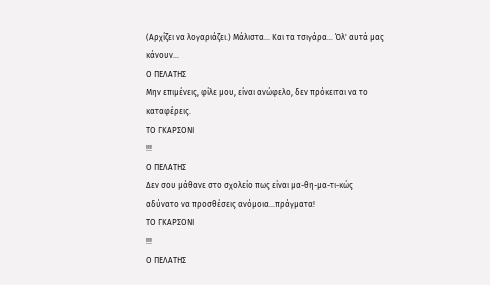(Αρχίζει να λογαριάζει.) Μάλιστα... Και τα τσιγάρα... Όλ' αυτά μας κάνουν...
Ο ΠΕΛΑΤΗΣ
Μην επιμένεις, φίλε μου, είναι ανώφελο, δεν πρόκειται να το καταφέρεις.
ΤΟ ΓΚΑΡΣΟΝΙ
!!!
Ο ΠΕΛΑΤΗΣ
Δεν σου μάθανε στο σχολείο πως είναι μα-θη-μα-τι-κώς αδύνατο να προσθέσεις ανόμοια...πράγματα!
ΤΟ ΓΚΑΡΣΟΝΙ
!!!
Ο ΠΕΛΑΤΗΣ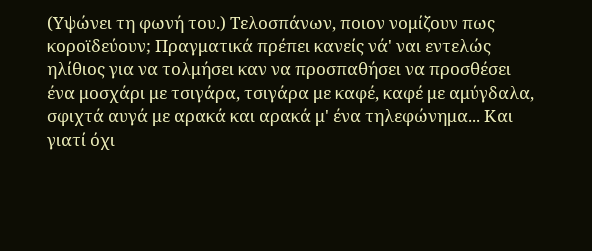(Υψώνει τη φωνή του.) Τελοσπάνων, ποιον νομίζουν πως κοροϊδεύουν; Πραγματικά πρέπει κανείς νά' ναι εντελώς ηλίθιος για να τολμήσει καν να προσπαθήσει να προσθέσει ένα μοσχάρι με τσιγάρα, τσιγάρα με καφέ, καφέ με αμύγδαλα, σφιχτά αυγά με αρακά και αρακά μ' ένα τηλεφώνημα... Και γιατί όχι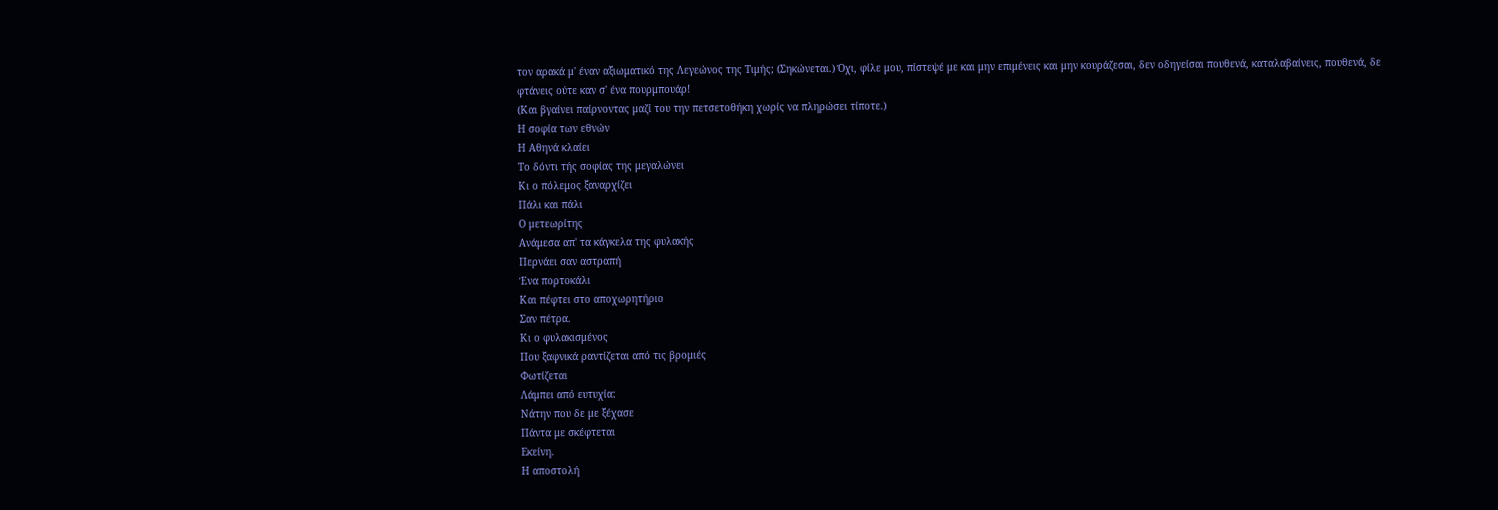τον αρακά μ' έναν αξιωματικό της Λεγεώνος της Τιμής; (Σηκώνεται.) Όχι, φίλε μου, πίστεψέ με και μην επιμένεις και μην κουράζεσαι, δεν οδηγείσαι πουθενά, καταλαβαίνεις, πουθενά, δε φτάνεις ούτε καν σ' ένα πουρμπουάρ!
(Και βγαίνει παίρνοντας μαζί του την πετσετοθήκη χωρίς να πληρώσει τίποτε.)
Η σοφία των εθνών
Η Αθηνά κλαίει
Το δόντι τής σοφίας της μεγαλώνει
Κι ο πόλεμος ξαναρχίζει
Πάλι και πάλι
Ο μετεωρίτης
Ανάμεσα απ' τα κάγκελα της φυλακής
Περνάει σαν αστραπή
Ένα πορτοκάλι
Και πέφτει στο αποχωρητήριο
Σαν πέτρα.
Κι ο φυλακισμένος
Που ξαφνικά ραντίζεται από τις βρομιές
Φωτίζεται
Λάμπει από ευτυχία:
Νάτην που δε με ξέχασε
Πάντα με σκέφτεται
Εκείνη.
Η αποστολή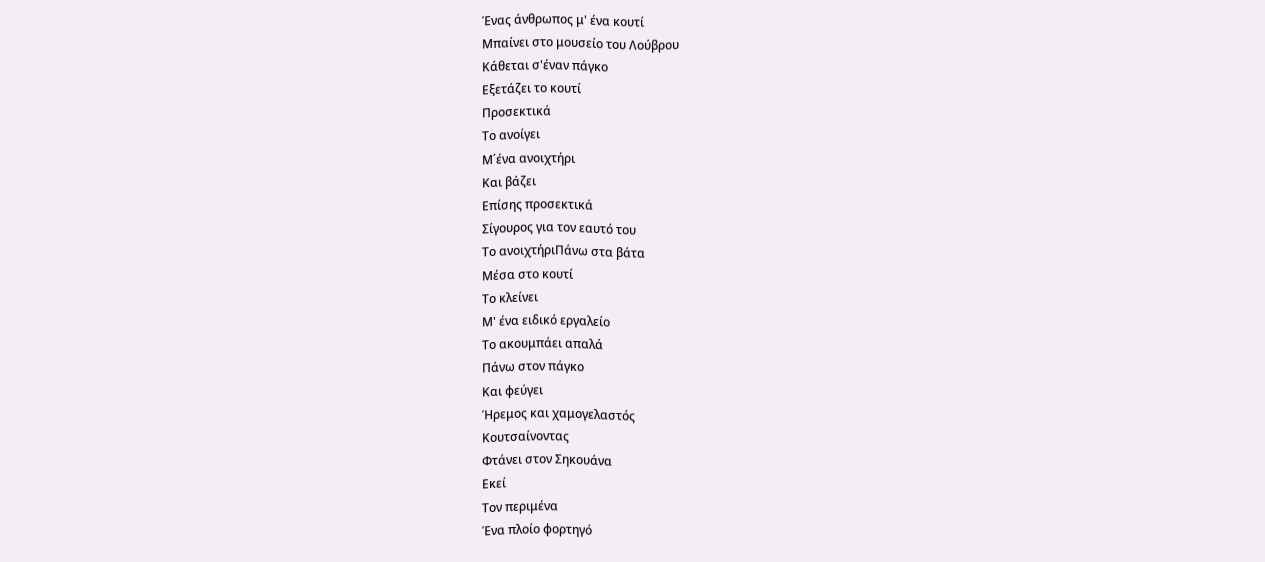Ένας άνθρωπος μ' ένα κουτί
Μπαίνει στο μουσείο του Λούβρου
Κάθεται σ'έναν πάγκο
Εξετάζει το κουτί
Προσεκτικά
Το ανοίγει
Μ΄ένα ανοιχτήρι
Και βάζει
Επίσης προσεκτικά
Σίγουρος για τον εαυτό του
Το ανοιχτήριΠάνω στα βάτα
Μέσα στο κουτί
Το κλείνει
Μ' ένα ειδικό εργαλείο
Το ακουμπάει απαλά
Πάνω στον πάγκο
Και φεύγει
Ήρεμος και χαμογελαστός
Κουτσαίνοντας
Φτάνει στον Σηκουάνα
Εκεί
Τον περιμένα
Ένα πλοίο φορτηγό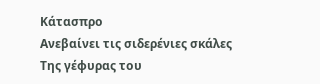Κάτασπρο
Ανεβαίνει τις σιδερένιες σκάλες
Της γέφυρας του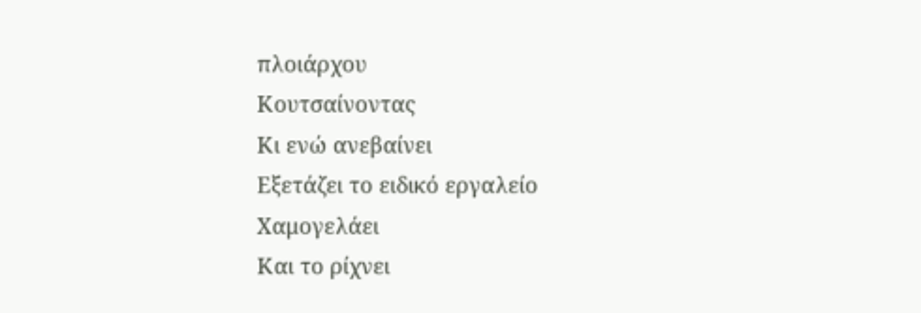πλοιάρχου
Κουτσαίνοντας
Κι ενώ ανεβαίνει
Εξετάζει το ειδικό εργαλείο
Χαμογελάει
Και το ρίχνει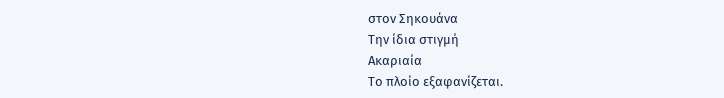στον Σηκουάνα
Την ίδια στιγμή
Ακαριαία
Το πλοίο εξαφανίζεται.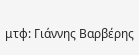μτφ: Γιάννης Βαρβέρης